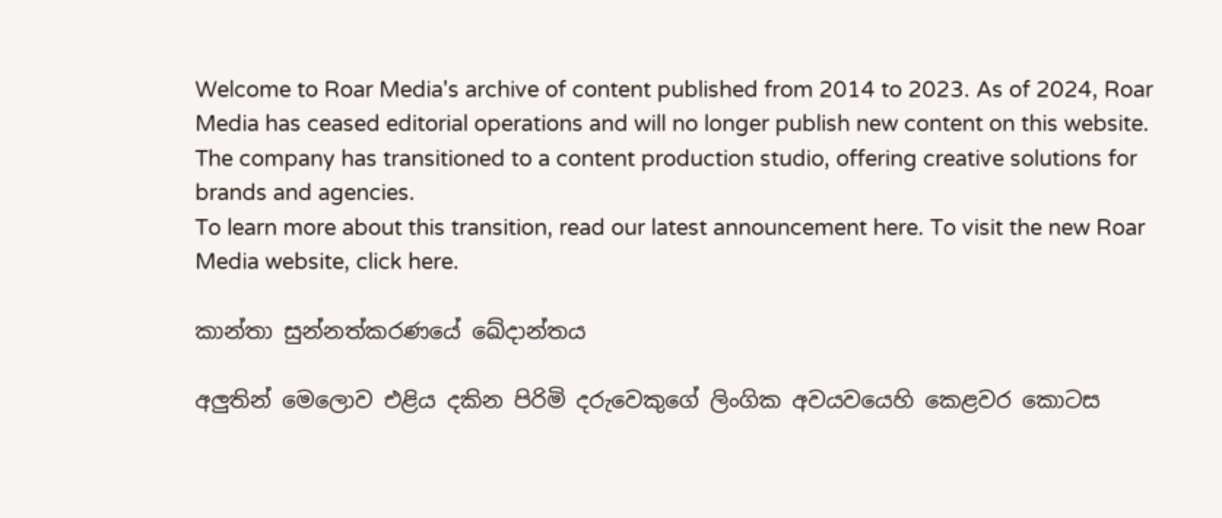Welcome to Roar Media's archive of content published from 2014 to 2023. As of 2024, Roar Media has ceased editorial operations and will no longer publish new content on this website.
The company has transitioned to a content production studio, offering creative solutions for brands and agencies.
To learn more about this transition, read our latest announcement here. To visit the new Roar Media website, click here.

කාන්තා සුන්නත්කරණයේ ඛේදාන්තය

අලුතින් මෙලොව එළිය දකින පිරිමි දරුවෙකුගේ ලිංගික අවයවයෙහි කෙළවර කොටස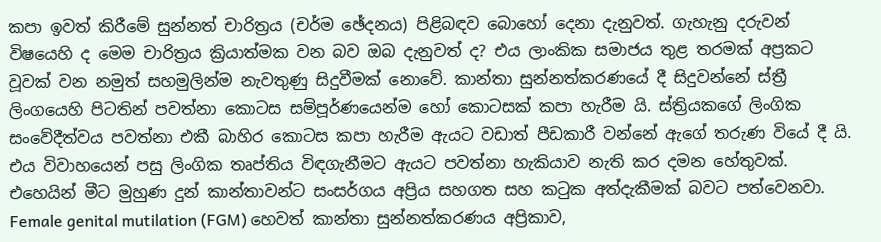කපා ඉවත් කිරීමේ සුන්නත් චාරිත්‍රය (චර්ම ඡේදනය) පිළිබඳව බොහෝ දෙනා දැනුවත්. ගැහැනු දරුවන් විෂයෙහි ද මෙම චාරිත්‍රය ක්‍රියාත්මක වන බව ඔබ දැනුවත් ද? එය ලාංකික සමාජය තුළ තරමක් අප්‍රකට වූවක් වන නමුත් සහමුලින්ම නැවතුණු සිදුවීමක් නොවේ. කාන්තා සුන්නත්කරණයේ දී සිදුවන්නේ ස්ත්‍රී ලිංගයෙහි පිටතින් පවත්නා කොටස සම්පූර්ණයෙන්ම හෝ කොටසක් කපා හැරීම යි. ස්ත්‍රියකගේ ලිංගික සංවේදීත්වය පවත්නා එකී බාහිර කොටස කපා හැරීම ඇයට වඩාත් පීඩකාරී වන්නේ ඇගේ තරුණ වියේ දී යි. එය විවාහයෙන් පසු ලිංගික තෘප්තිය විඳගැනීමට ඇයට පවත්නා හැකියාව නැති කර දමන හේතුවක්. එහෙයින් මීට මුහුණ දුන් කාන්තාවන්ට සංසර්ගය අප්‍රිය සහගත සහ කටුක අත්දැකීමක් බවට පත්වෙනවා. Female genital mutilation (FGM) හෙවත් කාන්තා සුන්නත්කරණය අප්‍රිකාව,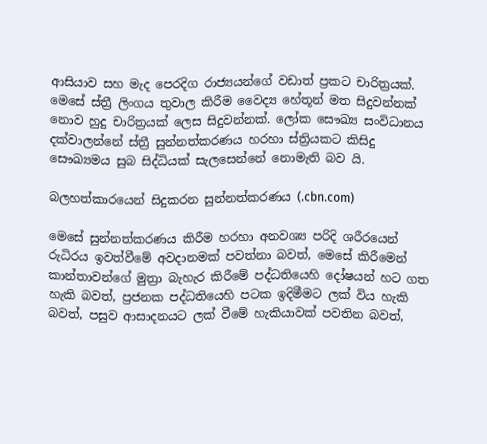ආසියාව සහ මැද පෙරදිග රාජ්‍යයන්ගේ වඩාත් ප්‍රකට චාරිත්‍රයක්. මෙසේ ස්ත්‍රී ලිංගය තුවාල කිරීම වෛද්‍ය හේතූන් මත සිදුවන්නක් නොව හුදු චාරිත්‍රයක් ලෙස සිදුවන්නක්. ලෝක සෞඛ්‍ය සංවිධානය දක්වාලන්නේ ස්ත්‍රී සුන්නත්කරණය හරහා ස්ත්‍රියකට කිසිදු සෞඛ්‍යමය සුබ සිද්ධියක් සැලසෙන්නේ නොමැති බව යි.

බලහත්කාරයෙන් සිදුකරන සුන්නත්කරණය (.cbn.com)

මෙසේ සුන්නත්කරණය කිරීම හරහා අනවශ්‍ය පරිදි ශරීරයෙන් රුධිරය ඉවත්වීමේ අවදානමක් පවත්නා බවත්, මෙසේ කිරීමෙන් කාන්තාවන්ගේ මුත්‍රා බැහැර කිරීමේ පද්ධතියෙහි දෝෂයන් හට ගත හැකි බවත්, ප්‍රජනක පද්ධතියෙහි පටක ඉදිමීමට ලක් විය හැකි බවත්, පසුව ආසාදනයට ලක් වීමේ හැකියාවක් පවතින බවත්,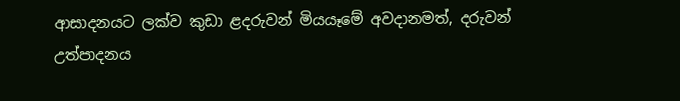ආසාදනයට ලක්ව කුඩා ළදරුවන් මියයෑමේ අවදානමත්, දරුවන් උත්පාදනය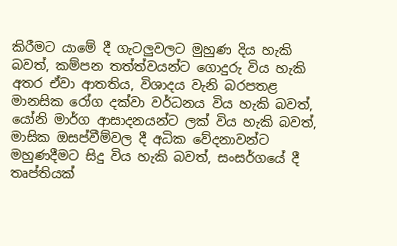කිරීමට යාමේ දී ගැටලුවලට මුහුණ දිය හැකි බවත්, කම්පන තත්ත්වයන්ට ගොදුරු විය හැකි අතර ඒවා ආතතිය, විශාදය වැනි බරපතළ මානසික රෝග දක්වා වර්ධනය විය හැකි බවත්, යෝනි මාර්ග ආසාදනයන්ට ලක් විය හැකි බවත්, මාසික ඔසප්වීම්වල දී අධික වේදනාවන්ට මහුණදීමට සිදු විය හැකි බවත්, සංසර්ගයේ දී තෘප්තියක්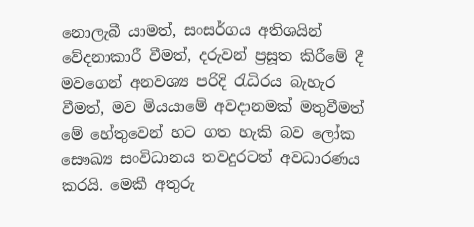නොලැබී යාමත්, සංසර්ගය අතිශයින් වේදනාකාරී වීමත්, දරුවන් ප්‍රසූත කිරීමේ දී මවගෙන් අනවශ්‍ය පරිදි රැධිරය බැහැර වීමත්, මව මියයාමේ අවදානමක් මතුවීමත් මේ හේතුවෙන් හට ගත හැකි බව ලෝක සෞඛ්‍ය සංවිධානය තවදුරටත් අවධාරණය කරයි. මෙකී අතුරු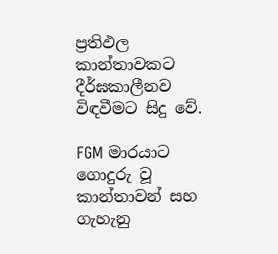ප්‍රතිඵල කාන්තාවකට දීර්ඝකාලීනව විඳවීමට සිදු වේ.

FGM මාරයාට ගොදුරු වූ කාන්තාවන් සහ ගැහැනු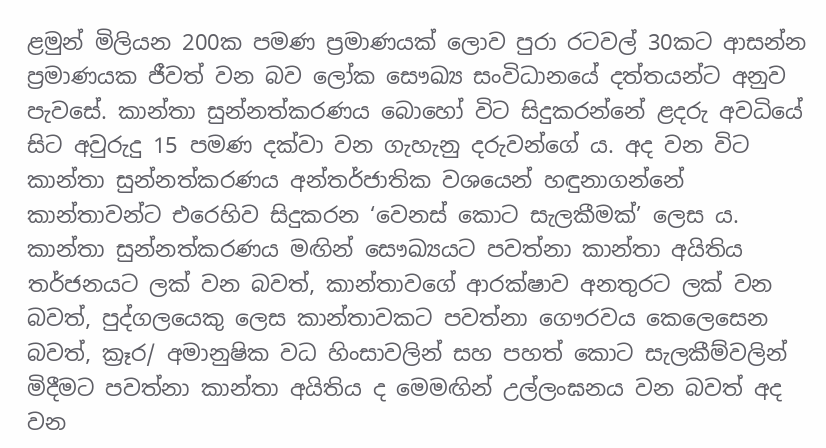ළමුන් මිලියන 200ක පමණ ප්‍රමාණයක් ලොව පුරා රටවල් 30කට ආසන්න ප්‍රමාණයක ජීවත් වන බව ලෝක සෞඛ්‍ය සංවිධානයේ දත්තයන්ට අනුව පැවසේ. කාන්තා සුන්නත්කරණය බොහෝ විට සිදුකරන්නේ ළදරු අවධියේ සිට අවුරුදු 15 පමණ දක්වා වන ගැහැනු දරුවන්ගේ ය. අද වන විට කාන්තා සුන්නත්කරණය අන්තර්ජාතික වශයෙන් හඳුනාගන්නේ කාන්තාවන්ට එරෙහිව සිදුකරන ‘වෙනස් කොට සැලකීමක්’ ලෙස ය. කාන්තා සුන්නත්කරණය මඟින් සෞඛ්‍යයට පවත්නා කාන්තා අයිතිය තර්ජනයට ලක් වන බවත්, කාන්තාවගේ ආරක්ෂාව අනතුරට ලක් වන බවත්, පුද්ගලයෙකු ලෙස කාන්තාවකට පවත්නා ගෞරවය කෙලෙසෙන බවත්, ක්‍රෑර/ අමානුෂික වධ හිංසාවලින් සහ පහත් කොට සැලකීම්වලින් මිදීමට පවත්නා කාන්තා අයිතිය ද මෙමඟින් උල්ලංඝනය වන බවත් අද වන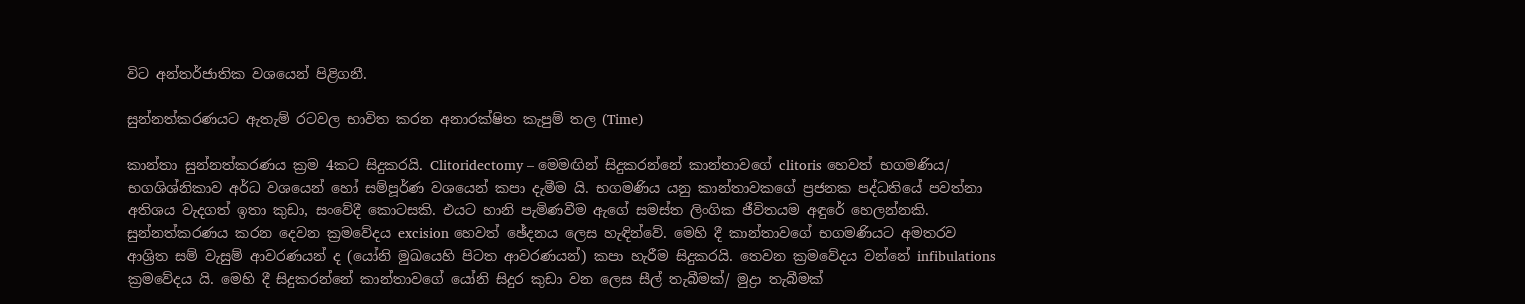විට අන්තර්ජාතික වශයෙන් පිළිගනී.

සුන්නත්කරණයට ඇතැම් රටවල භාවිත කරන අනාරක්ෂිත කැපුම් තල (Time)

කාන්තා සුන්නත්කරණය ක්‍රම 4කට සිදුකරයි. Clitoridectomy – මෙමඟින් සිදුකරන්නේ කාන්තාවගේ clitoris හෙවත් භගමණිය/ භගශිශ්නිකාව අර්ධ වශයෙන් හෝ සම්පූර්ණ වශයෙන් කපා දැමීම යි. භගමණිය යනු කාන්තාවකගේ ප්‍රජනක පද්ධතියේ පවත්නා අතිශය වැදගත් ඉතා කුඩා, සංවේදී කොටසකි. එයට හානි පැමිණවීම ඇගේ සමස්ත ලිංගික ජීවිතයම අඳුරේ හෙලන්නකි. සුන්නත්කරණය කරන දෙවන ක්‍රමවේදය excision හෙවත් ඡේදනය ලෙස හැඳින්වේ. මෙහි දී කාන්තාවගේ භගමණියට අමතරව ආශ්‍රිත සම් වැසුම් ආවරණයන් ද (යෝනි මුඛයෙහි පිටත ආවරණයන්) කපා හැරීම සිදුකරයි. තෙවන ක්‍රමවේදය වන්නේ infibulations ක්‍රමවේදය යි. මෙහි දී සිදුකරන්නේ කාන්තාවගේ යෝනි සිදුර කුඩා වන ලෙස සීල් තැබීමක්/ මුද්‍රා තැබීමක්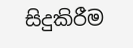සිදුකිරීම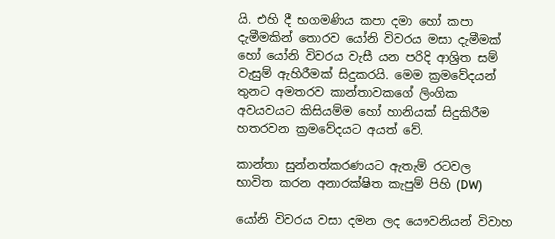යි. එහි දී භගමණිය කපා දමා හෝ කපා දැමීමකින් තොරව යෝනි විවරය මසා දැමීමක් හෝ යෝනි විවරය වැසී යන පරිදි ආශ්‍රිත සම් වැසුම් ඇහිරීමක් සිදුකරයි. මෙම ක්‍රමවේදයන් තුනට අමතරව කාන්තාවකගේ ලිංගික අවයවයට කිසියම්ම හෝ හානියක් සිදුකිරීම හතරවන ක්‍රමවේදයට අයත් වේ.

කාන්තා සුන්නත්කරණයට ඇතැම් රටවල භාවිත කරන අනාරක්ෂිත කැපුම් පිහි (DW)

යෝනි විවරය වසා දමන ලද යෞවනියන් විවාහ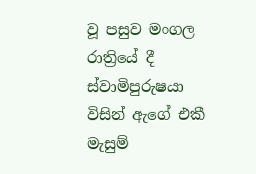වූ පසුව මංගල රාත්‍රියේ දී ස්වාමිපුරුෂයා විසින් ඇගේ එකී මැසුම්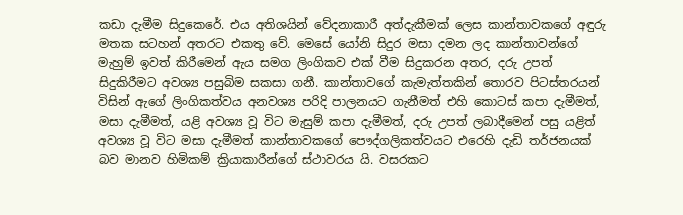කඩා දැමීම සිදුකෙරේ. එය අතිශයින් වේදනාකාරී අත්දැකීමක් ලෙස කාන්තාවකගේ අඳුරු මතක සටහන් අතරට එකතු වේ. මෙසේ යෝනි සිදුර මසා දමන ලද කාන්තාවන්ගේ මැහුම් ඉවත් කිරීමෙන් ඇය සමග ලිංගිකව එක් වීම සිදුකරන අතර, දරු උපත් සිදුකිරීමට අවශ්‍ය පසුබිම සකසා ගනී. කාන්තාවගේ කැමැත්තකින් තොරව පිටස්තරයන් විසින් ඇගේ ලිංගිකත්වය අනවශ්‍ය පරිදි පාලනයට ගැනීමත් එහි කොටස් කපා දැමීමත්, මසා දැමීමත්, යළි අවශ්‍ය වූ විට මැසුම් කපා දැමීමත්, දරු උපත් ලබාදීමෙන් පසු යළිත් අවශ්‍ය වූ විට මසා දැමීමත් කාන්තාවකගේ පෞද්ගලිකත්වයට එරෙහි දැඩි තර්ජනයක් බව මානව හිමිකම් ක්‍රියාකාරීන්ගේ ස්ථාවරය යි. වසරකට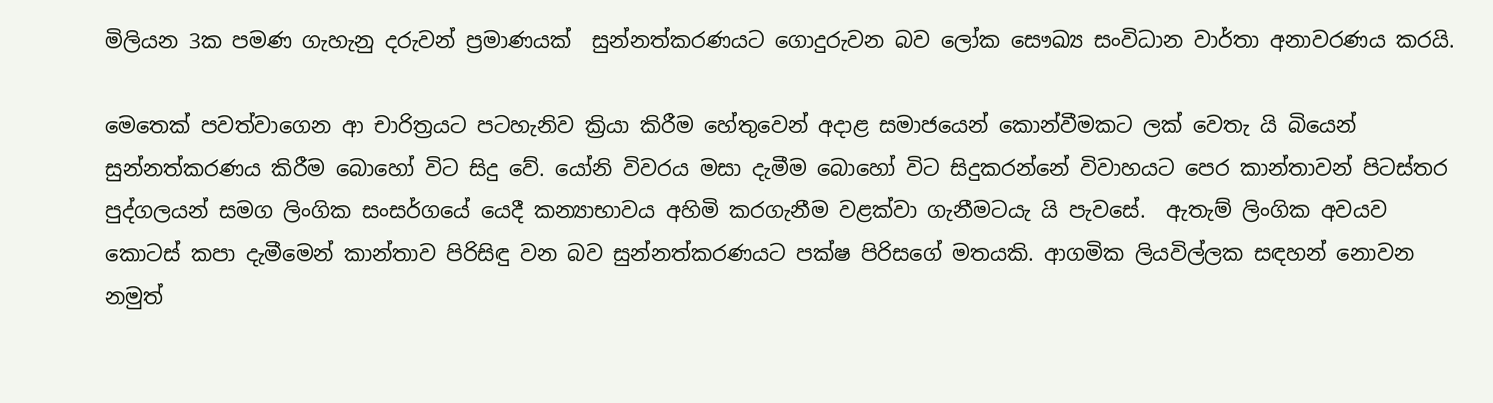මිලියන 3ක පමණ ගැහැනු දරුවන් ප්‍රමාණයක්  සුන්නත්කරණයට ගොදුරුවන බව ලෝක සෞඛ්‍ය සංවිධාන වාර්තා අනාවරණය කරයි.

මෙතෙක් පවත්වාගෙන ආ චාරිත්‍රයට පටහැනිව ක්‍රියා කිරීම හේතුවෙන් අදාළ සමාජයෙන් කොන්වීමකට ලක් වෙතැ යි බියෙන් සුන්නත්කරණය කිරීම බොහෝ විට සිදු වේ. යෝනි විවරය මසා දැමීම බොහෝ විට සිදුකරන්නේ විවාහයට පෙර කාන්තාවන් පිටස්තර පුද්ගලයන් සමග ලිංගික සංසර්ගයේ යෙදී කන්‍යාභාවය අහිමි කරගැනීම වළක්වා ගැනීමටයැ යි පැවසේ.  ඇතැම් ලිංගික අවයව කොටස් කපා දැමීමෙන් කාන්තාව පිරිසිඳු වන බව සුන්නත්කරණයට පක්ෂ පිරිසගේ මතයකි. ආගමික ලියවිල්ලක සඳහන් නොවන නමුත්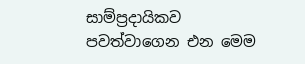සාම්ප්‍රදායිකව පවත්වාගෙන එන මෙම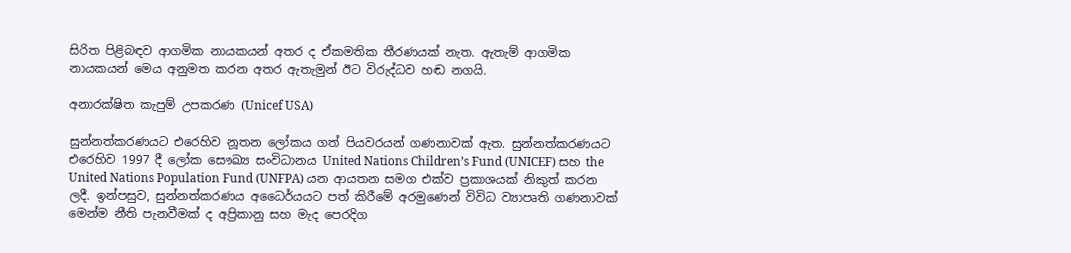සිරිත පිළිබඳව ආගමික නායකයන් අතර ද ඒකමතික තීරණයක් නැත. ඇතැම් ආගමික නායකයන් මෙය අනුමත කරන අතර ඇතැමුන් ඊට විරුද්ධව හඬ නගයි.

අනාරක්ෂිත කැපුම් උපකරණ (Unicef USA)

සුන්නත්කරණයට එරෙහිව නූතන ලෝකය ගත් පියවරයන් ගණනාවක් ඇත. සුන්නත්කරණයට එරෙහිව 1997 දී ලෝක සෞඛ්‍ය සංවිධානය United Nations Children’s Fund (UNICEF) සහ the United Nations Population Fund (UNFPA) යන ආයතන සමග එක්ව ප්‍රකාශයක් නිකුත් කරන ලදී. ඉන්පසුව, සුන්නත්කරණය අධෛර්යයට පත් කිරීමේ අරමුණෙන් විවිධ ව්‍යාපෘති ගණනාවක් මෙන්ම නීති පැනවීමක් ද අප්‍රිකානු සහ මැද පෙරදිග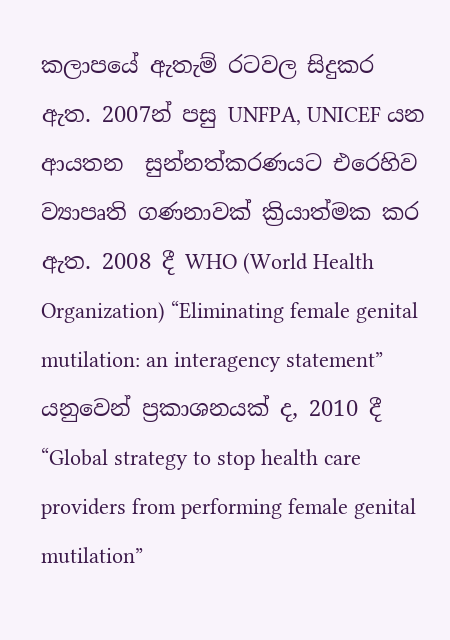කලාපයේ ඇතැම් රටවල සිදුකර ඇත. 2007න් පසු UNFPA, UNICEF යන ආයතන  සුන්නත්කරණයට එරෙහිව ව්‍යාපෘති ගණනාවක් ක්‍රියාත්මක කර ඇත. 2008 දී WHO (World Health Organization) “Eliminating female genital mutilation: an interagency statement” යනුවෙන් ප්‍රකාශනයක් ද, 2010 දී “Global strategy to stop health care providers from performing female genital mutilation”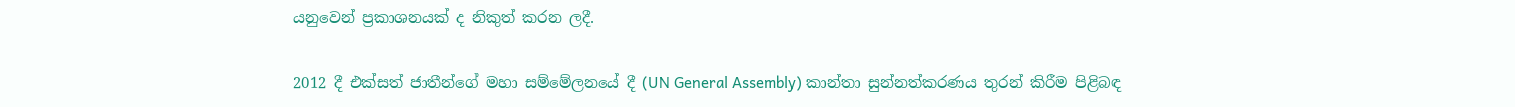යනුවෙන් ප්‍රකාශනයක් ද නිකුත් කරන ලදී.

2012 දී එක්සත් ජාතීන්ගේ මහා සම්මේලනයේ දී (UN General Assembly) කාන්තා සුන්නත්කරණය තුරන් කිරීම පිළිබඳ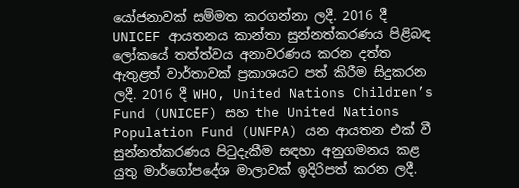යෝජනාවක් සම්මත කරගන්නා ලදී. 2016 දී UNICEF ආයතනය කාන්තා සුන්නත්කරණය පිළිබඳ ලෝකයේ තත්ත්වය අනාවරණය කරන දත්ත ඇතුළත් වාර්තාවක් ප්‍රකාශයට පත් කිරීම සිදුකරන ලදී. 2016 දී WHO, United Nations Children’s Fund (UNICEF) සහ the United Nations Population Fund (UNFPA) යන ආයතන එක් වී සුන්නත්කරණය පිටුදැකීම සඳහා අනුගමනය කළ යුතු මාර්ගෝපදේශ මාලාවක් ඉදිරිපත් කරන ලදී.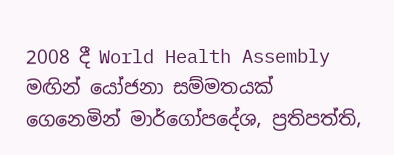2008 දී World Health Assembly මඟින් යෝජනා සම්මතයක් ගෙනෙමින් මාර්ගෝපදේශ, ප්‍රතිපත්ති,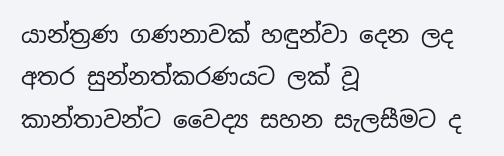යාන්ත්‍රණ ගණනාවක් හඳුන්වා දෙන ලද අතර සුන්නත්කරණයට ලක් වූ කාන්තාවන්ට වෛද්‍ය සහන සැලසීමට ද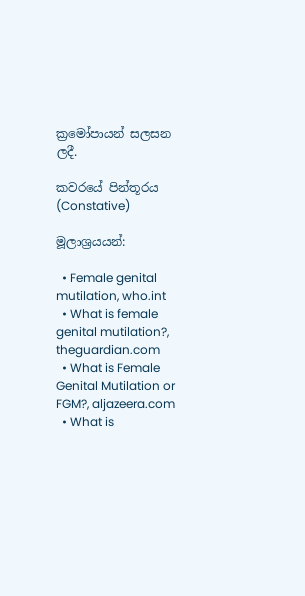ක්‍රමෝපායන් සලසන ලදී.

කවරයේ පින්තූරය (Constative)

මූලාශ්‍රයයන්:

  • Female genital mutilation, who.int
  • What is female genital mutilation?, theguardian.com
  • What is Female Genital Mutilation or FGM?, aljazeera.com
  • What is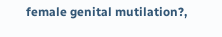female genital mutilation?,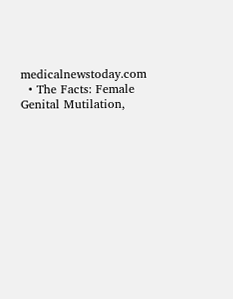medicalnewstoday.com
  • The Facts: Female Genital Mutilation,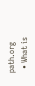path.org
  • What is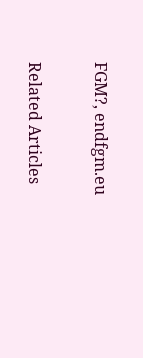FGM?, endfgm.eu

Related Articles